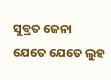ସୁବ୍ରତ ଜେନା
ଯେତେ ଯେତେ ଲୁହ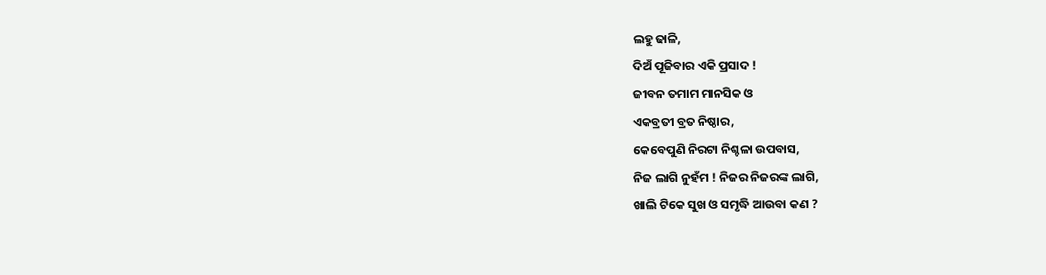ଲହୁ ଢାଳି,
ଦିଅଁ ପୂଜିବାର ଏକି ପ୍ରସାଦ !
ଜୀବନ ତମାମ ମାନସିକ ଓ
ଏକବ୍ରତୀ ବ୍ରତ ନିଷ୍ଠାର,
କେବେପୁଣି ନିରଟା ନିଶ୍ଚଳା ଉପବାସ,
ନିଜ ଲାଗି ନୁହଁମ ! ନିଜର ନିଜରଙ୍କ ଲାଗି,
ଖାଲି ଟିକେ ସୁଖ ଓ ସମୃଦ୍ଧି ଆଉବା କଣ ?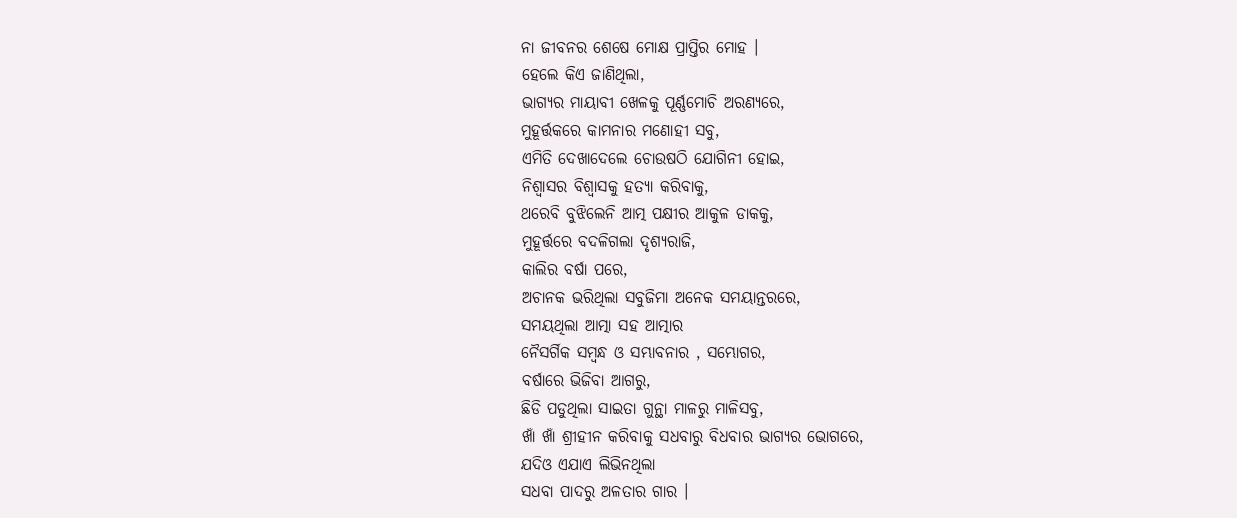ନା ଜୀବନର ଶେଷେ ମୋକ୍ଷ ପ୍ରାପ୍ତିର ମୋହ ।
ହେଲେ କିଏ ଜାଣିଥିଲା,
ଭାଗ୍ୟର ମାୟାବୀ ଖେଳକୁ ପୂର୍ଣ୍ଣମୋଚି ଅରଣ୍ୟରେ,
ମୁହୂର୍ତ୍ତକରେ କାମନାର ମଣୋହୀ ସବୁ,
ଏମିତି ଦେଖାଦେଲେ ଚୋଉଷଠି ଯୋଗିନୀ ହୋଇ,
ନିଶ୍ୱାସର ବିଶ୍ୱାସକୁ ହତ୍ୟା କରିବାକୁ,
ଥରେବି ବୁଝିଲେନି ଆତ୍ମ ପକ୍ଷୀର ଆକୁଳ ଡାକକୁ,
ମୁହୂର୍ତ୍ତରେ ବଦଳିଗଲା ଦୃଶ୍ୟରାଜି,
କାଲିର ବର୍ଷା ପରେ,
ଅଚାନକ ଭରିଥିଲା ସବୁଜିମା ଅନେକ ସମୟାନ୍ତରରେ,
ସମୟଥିଲା ଆତ୍ମା ସହ ଆତ୍ମାର
ନୈସର୍ଗିକ ସମ୍ବନ୍ଧ ଓ ସମ୍ଭାବନାର , ସମ୍ଭୋଗର,
ବର୍ଷାରେ ଭିଜିବା ଆଗରୁ,
ଛିଡି ପଡୁଥିଲା ସାଇତା ଗୁନ୍ଥା ମାଳରୁ ମାଳିସବୁ,
ଖାଁ ଖାଁ ଶ୍ରୀହୀନ କରିବାକୁ ସଧବାରୁ ବିଧବାର ଭାଗ୍ୟର ଭୋଗରେ,
ଯଦିଓ ଏଯାଏ ଲିଭିନଥିଲା
ସଧବା ପାଦରୁ ଅଳତାର ଗାର ।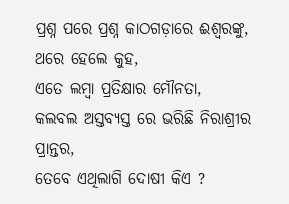ପ୍ରଶ୍ନ ପରେ ପ୍ରଶ୍ନ କାଠଗଡ଼ାରେ ଈଶ୍ୱରଙ୍କୁ,
ଥରେ ହେଲେ କୁହ,
ଏତେ ଲମ୍ବା ପ୍ରତିକ୍ଷାର ମୌନତା,
କଲବଲ ଅସ୍ତବ୍ୟସ୍ତ ରେ ଭରିଛି ନିରାଶ୍ରୀର ପ୍ରାନ୍ତର,
ତେବେ ଏଥିଲାଗି ଦୋଷୀ କିଏ ?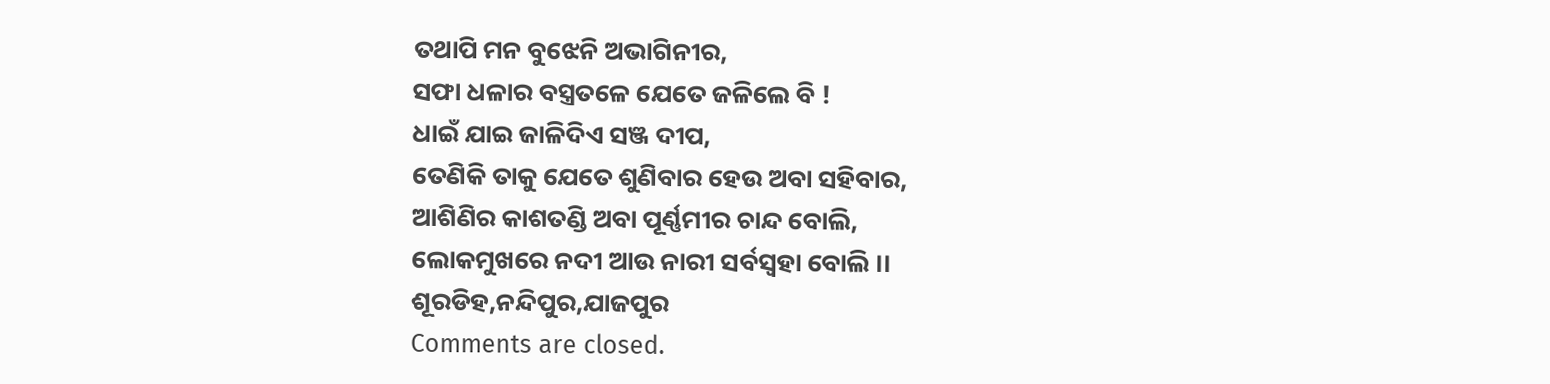ତଥାପି ମନ ବୁଝେନି ଅଭାଗିନୀର,
ସଫା ଧଳାର ବସ୍ତ୍ରତଳେ ଯେତେ ଜଳିଲେ ବି !
ଧାଇଁ ଯାଇ ଜାଳିଦିଏ ସଞ୍ଜ ଦୀପ,
ତେଣିକି ତାକୁ ଯେତେ ଶୁଣିବାର ହେଉ ଅବା ସହିବାର,
ଆଶିଣିର କାଶତଣ୍ଡି ଅବା ପୂର୍ଣ୍ଣମୀର ଚାନ୍ଦ ବୋଲି,
ଲୋକମୁଖରେ ନଦୀ ଆଉ ନାରୀ ସର୍ବସ୍ୱହା ବୋଲି ।।
ଶୂରଡିହ,ନନ୍ଦିପୁର,ଯାଜପୁର
Comments are closed.